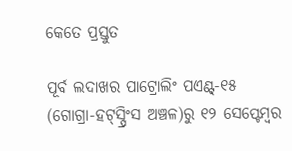କେତେ ପ୍ରସ୍ତୁତ

ପୂର୍ବ ଲଦାଖର ପାଟ୍ରୋଲିଂ ପଏଣ୍ଟ୍‌-୧୫ (ଗୋଗ୍ରା-ହଟ୍‌ସ୍ପ୍ରିଂସ ଅଞ୍ଚଳ)ରୁ ୧୨ ସେପ୍ଟେମ୍ବର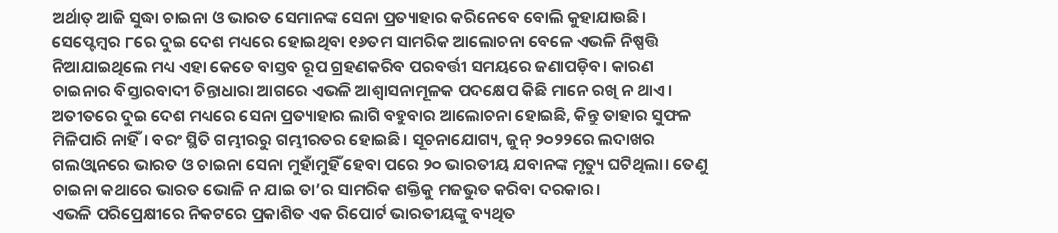ଅର୍ଥାତ୍‌ ଆଜି ସୁଦ୍ଧା ଚାଇନା ଓ ଭାରତ ସେମାନଙ୍କ ସେନା ପ୍ରତ୍ୟାହାର କରିନେବେ ବୋଲି କୁହାଯାଉଛି। ସେପ୍ଟେମ୍ବର ୮ରେ ଦୁଇ ଦେଶ ମଧ୍ୟରେ ହୋଇଥିବା ୧୬ତମ ସାମରିକ ଆଲୋଚନା ବେଳେ ଏଭଳି ନିଷ୍ପତ୍ତି ନିଆଯାଇଥିଲେ ମଧ୍ୟ ଏହା କେତେ ବାସ୍ତବ ରୂପ ଗ୍ରହଣକରିବ ପରବର୍ତ୍ତୀ ସମୟରେ ଜଣାପଡ଼ିବ। କାରଣ ଚାଇନାର ବିସ୍ତାରବାଦୀ ଚିନ୍ତାଧାରା ଆଗରେ ଏଭଳି ଆଶ୍ୱାସନାମୂଳକ ପଦକ୍ଷେପ କିଛି ମାନେ ରଖି ନ ଥାଏ। ଅତୀତରେ ଦୁଇ ଦେଶ ମଧ୍ୟରେ ସେନା ପ୍ରତ୍ୟାହାର ଲାଗି ବହୁବାର ଆଲୋଚନା ହୋଇଛି, କିନ୍ତୁ ତାହାର ସୁଫଳ ମିଳିପାରି ନାହିଁ। ବରଂ ସ୍ଥିତି ଗମ୍ଭୀରରୁ ଗମ୍ଭୀରତର ହୋଇଛି। ସୂଚନାଯୋଗ୍ୟ, ଜୁନ୍‌ ୨୦୨୨ରେ ଲଦାଖର ଗଲଓ୍ବାନରେ ଭାରତ ଓ ଚାଇନା ସେନା ମୁହାଁମୁହିଁ ହେବା ପରେ ୨୦ ଭାରତୀୟ ଯବାନଙ୍କ ମୃତ୍ୟୁ ଘଟିଥିଲା। ତେଣୁ ଚାଇନା କଥାରେ ଭାରତ ଭୋଳି ନ ଯାଇ ତା’ର ସାମରିକ ଶକ୍ତିକୁ ମଜଭୁତ କରିବା ଦରକାର।
ଏଭଳି ପରିପ୍ରେକ୍ଷୀରେ ନିକଟରେ ପ୍ରକାଶିତ ଏକ ରିପୋର୍ଟ ଭାରତୀୟଙ୍କୁ ବ୍ୟଥିତ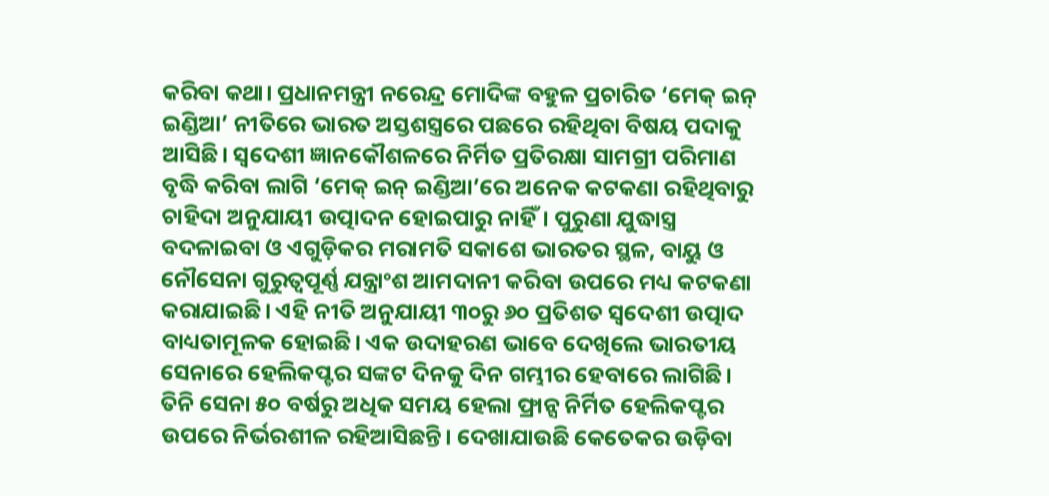କରିବା କଥା। ପ୍ରଧାନମନ୍ତ୍ରୀ ନରେନ୍ଦ୍ର ମୋଦିଙ୍କ ବହୁଳ ପ୍ରଚାରିତ ‘ମେକ୍‌ ଇନ୍‌ ଇଣ୍ଡିଆ’ ନୀତିରେ ଭାରତ ଅସ୍ତଶସ୍ତ୍ରରେ ପଛରେ ରହିଥିବା ବିଷୟ ପଦାକୁ ଆସିଛି। ସ୍ବଦେଶୀ ଜ୍ଞାନକୌଶଳରେ ନିର୍ମିତ ପ୍ରତିରକ୍ଷା ସାମଗ୍ରୀ ପରିମାଣ ବୃଦ୍ଧି କରିବା ଲାଗି ‘ମେକ୍‌ ଇନ୍‌ ଇଣ୍ଡିଆ’ରେ ଅନେକ କଟକଣା ରହିଥିବାରୁ ଚାହିଦା ଅନୁଯାୟୀ ଉତ୍ପାଦନ ହୋଇପାରୁ ନାହିଁ। ପୁରୁଣା ଯୁଦ୍ଧାସ୍ତ୍ର ବଦଳାଇବା ଓ ଏଗୁଡ଼ିକର ମରାମତି ସକାଶେ ଭାରତର ସ୍ଥଳ, ବାୟୁ ଓ ନୌସେନା ଗୁରୁତ୍ୱପୂର୍ଣ୍ଣ ଯନ୍ତ୍ରାଂଶ ଆମଦାନୀ କରିବା ଉପରେ ମଧ୍ୟ କଟକଣା କରାଯାଇଛି। ଏହି ନୀତି ଅନୁଯାୟୀ ୩୦ରୁ ୬୦ ପ୍ରତିଶତ ସ୍ବଦେଶୀ ଉତ୍ପାଦ ବାଧ୍ୟତାମୂଳକ ହୋଇଛି। ଏକ ଉଦାହରଣ ଭାବେ ଦେଖିଲେ ଭାରତୀୟ ସେନାରେ ହେଲିକପ୍ଟର ସଙ୍କଟ ଦିନକୁ ଦିନ ଗମ୍ଭୀର ହେବାରେ ଲାଗିଛି। ତିନି ସେନା ୫୦ ବର୍ଷରୁ ଅଧିକ ସମୟ ହେଲା ଫ୍ରାନ୍ସ ନିର୍ମିତ ହେଲିକପ୍ଟର ଉପରେ ନିର୍ଭରଶୀଳ ରହିଆସିଛନ୍ତି। ଦେଖାଯାଉଛି କେତେକର ଉଡ଼ିବା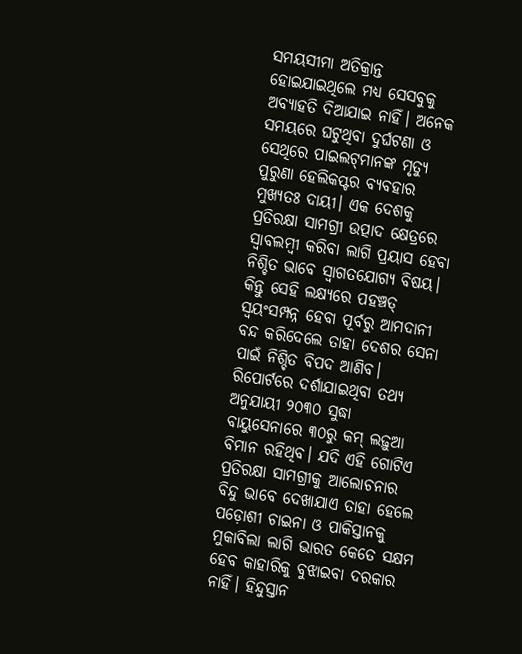ସମୟସୀମା ଅତିକ୍ରାନ୍ତ ହୋଇଯାଇଥିଲେ ମଧ୍ୟ ସେସବୁକୁ ଅବ୍ୟାହତି ଦିଆଯାଇ ନାହିଁ। ଅନେକ ସମୟରେ ଘଟୁଥିବା ଦୁର୍ଘଟଣା ଓ ସେଥିରେ ପାଇଲଟ୍‌ମାନଙ୍କ ମୃତ୍ୟୁ ପୁରୁଣା ହେଲିକପ୍ଟର ବ୍ୟବହାର ମୁଖ୍ୟତଃ ଦାୟୀ। ଏକ ଦେଶକୁ ପ୍ରତିରକ୍ଷା ସାମଗ୍ରୀ ଉତ୍ପାଦ କ୍ଷେତ୍ରରେ ସ୍ବାବଲମ୍ବୀ କରିବା ଲାଗି ପ୍ରୟାସ ହେବା ନିଶ୍ଚିତ ଭାବେ ସ୍ବାଗତଯୋଗ୍ୟ ବିଷୟ। କିନ୍ତୁ ସେହି ଲକ୍ଷ୍ୟରେ ପହଞ୍ଚତ୍ ସ୍ବୟଂସମ୍ପନ୍ନ ହେବା ପୂର୍ବରୁ ଆମଦାନୀ ବନ୍ଦ କରିଦେଲେ ତାହା ଦେଶର ସେନା ପାଇଁ ନିଶ୍ଚିତ ବିପଦ ଆଣିବ। ରିପୋର୍ଟରେ ଦର୍ଶାଯାଇଥିବା ତଥ୍ୟ ଅନୁଯାୟୀ ୨୦୩୦ ସୁଦ୍ଧା ବାୟୁସେନାରେ ୩୦ରୁ କମ୍‌ ଲଢ଼ୁଆ ବିମାନ ରହିଥିବ। ଯଦି ଏହି ଗୋଟିଏ ପ୍ରତିରକ୍ଷା ସାମଗ୍ରୀକୁ ଆଲୋଚନାର ବିନ୍ଦୁ ଭାବେ ଦେଖାଯାଏ ତାହା ହେଲେ ପଡ଼ୋଶୀ ଚାଇନା ଓ ପାକିସ୍ତାନକୁ ମୁକାବିଲା ଲାଗି ଭାରତ କେତେ ସକ୍ଷମ ହେବ କାହାରିକୁ ବୁଝାଇବା ଦରକାର ନାହିଁ। ହିନ୍ଦୁସ୍ତାନ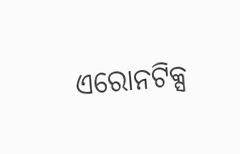ଏରୋନଟିକ୍ସ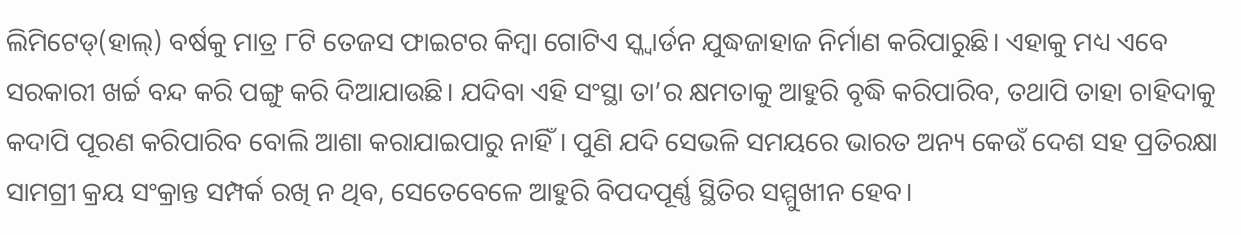ଲିମିଟେଡ୍‌(ହାଲ୍‌) ବର୍ଷକୁ ମାତ୍ର ୮ଟି ତେଜସ ଫାଇଟର କିମ୍ବା ଗୋଟିଏ ସ୍କ୍ବାର୍ଡନ ଯୁଦ୍ଧଜାହାଜ ନିର୍ମାଣ କରିପାରୁଛି। ଏହାକୁ ମଧ୍ୟ ଏବେ ସରକାରୀ ଖର୍ଚ୍ଚ ବନ୍ଦ କରି ପଙ୍ଗୁ କରି ଦିଆଯାଉଛି। ଯଦିବା ଏହି ସଂସ୍ଥା ତା’ର କ୍ଷମତାକୁ ଆହୁରି ବୃଦ୍ଧି କରିପାରିବ, ତଥାପି ତାହା ଚାହିଦାକୁ କଦାପି ପୂରଣ କରିପାରିବ ବୋଲି ଆଶା କରାଯାଇପାରୁ ନାହିଁ। ପୁଣି ଯଦି ସେଭଳି ସମୟରେ ଭାରତ ଅନ୍ୟ କେଉଁ ଦେଶ ସହ ପ୍ରତିରକ୍ଷା ସାମଗ୍ରୀ କ୍ରୟ ସଂକ୍ରାନ୍ତ ସମ୍ପର୍କ ରଖି ନ ଥିବ, ସେତେବେଳେ ଆହୁରି ବିପଦପୂର୍ଣ୍ଣ ସ୍ଥିତିର ସମ୍ମୁଖୀନ ହେବ।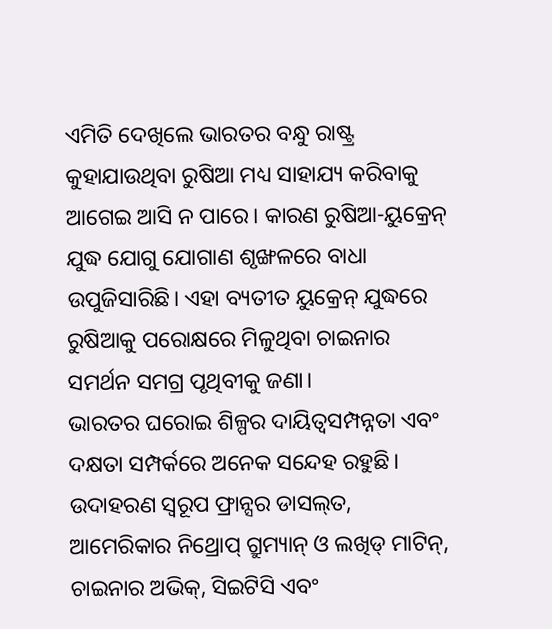ଏମିତି ଦେଖିଲେ ଭାରତର ବନ୍ଧୁ ରାଷ୍ଟ୍ର କୁହାଯାଉଥିବା ରୁଷିଆ ମଧ୍ୟ ସାହାଯ୍ୟ କରିବାକୁ ଆଗେଇ ଆସି ନ ପାରେ। କାରଣ ରୁଷିଆ-ୟୁକ୍ରେନ୍‌ ଯୁଦ୍ଧ ଯୋଗୁ ଯୋଗାଣ ଶୃଙ୍ଖଳରେ ବାଧା ଉପୁଜିସାରିଛି। ଏହା ବ୍ୟତୀତ ୟୁକ୍ରେନ୍‌ ଯୁଦ୍ଧରେ ରୁଷିଆକୁ ପରୋକ୍ଷରେ ମିଳୁଥିବା ଚାଇନାର ସମର୍ଥନ ସମଗ୍ର ପୃଥିବୀକୁ ଜଣା।
ଭାରତର ଘରୋଇ ଶିଳ୍ପର ଦାୟିତ୍ୱସମ୍ପନ୍ନତା ଏବଂ ଦକ୍ଷତା ସମ୍ପର୍କରେ ଅନେକ ସନ୍ଦେହ ରହୁଛି। ଉଦାହରଣ ସ୍ବରୂପ ଫ୍ରାନ୍ସର ଡାସଲ୍‌ତ, ଆମେରିକାର ନିଥ୍ରୋପ୍‌ ଗ୍ରୁମ୍ୟାନ୍‌ ଓ ଲଖିଡ୍‌ ମାଟିନ୍‌, ଚାଇନାର ଅଭିକ୍‌, ସିଇଟିସି ଏବଂ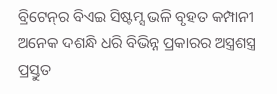ବ୍ରିଟେନ୍‌ର ବିଏଇ ସିଷ୍ଟମ୍ସ ଭଳି ବୃହତ କମ୍ପାନୀ ଅନେକ ଦଶନ୍ଧି ଧରି ବିଭିନ୍ନ ପ୍ରକାରର ଅସ୍ତ୍ରଶସ୍ତ୍ର ପ୍ରସ୍ତୁତ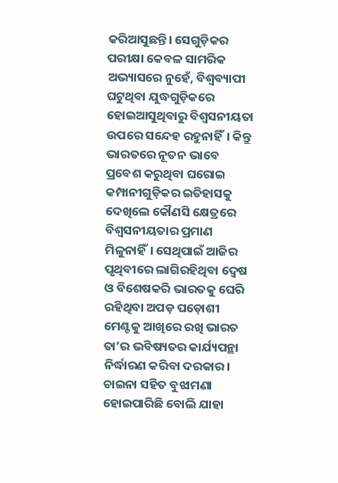କରିଆସୁଛନ୍ତି। ସେଗୁଡ଼ିକର ପରୀକ୍ଷା କେବଳ ସାମରିକ ଅଭ୍ୟାସରେ ନୁହେଁ, ବିଶ୍ୱବ୍ୟାପୀ ଘଟୁଥିବା ଯୁଦ୍ଧଗୁଡ଼ିକରେ ହୋଇଆସୁଥିବାରୁ ବିଶ୍ୱସନୀୟତା ଉପରେ ସନ୍ଦେହ ରହୁନାହିଁ। କିନ୍ତୁ ଭାରତରେ ନୂତନ ଭାବେ ପ୍ରବେଶ କରୁଥିବା ଘରୋଇ କମ୍ପାନୀଗୁଡ଼ିକର ଇତିହାସକୁ ଦେଖିଲେ କୌଣସି କ୍ଷେତ୍ରରେ ବିଶ୍ୱସନୀୟତାର ପ୍ରମାଣ ମିଳୁନାହିଁ। ସେଥିପାଇଁ ଆଜିର ପୃଥିବୀରେ ଲାଗିରହିଥିବା ଦ୍ୱେଷ ଓ ବିଶେଷକରି ଭାରତକୁ ଘେରି ରହିଥିବା ଅପଡ଼ ପଡ଼ୋଶୀ ମେଣ୍ଟକୁ ଆଖିରେ ରଖି ଭାରତ ତା’ର ଭବିଷ୍ୟତର କାର୍ଯ୍ୟପନ୍ଥା ନିର୍ଦ୍ଧାରଣ କରିବା ଦରକାର। ଚାଇନା ସହିତ ବୁଝାମଣା ହୋଇପାରିଛି ବୋଲି ଯାହା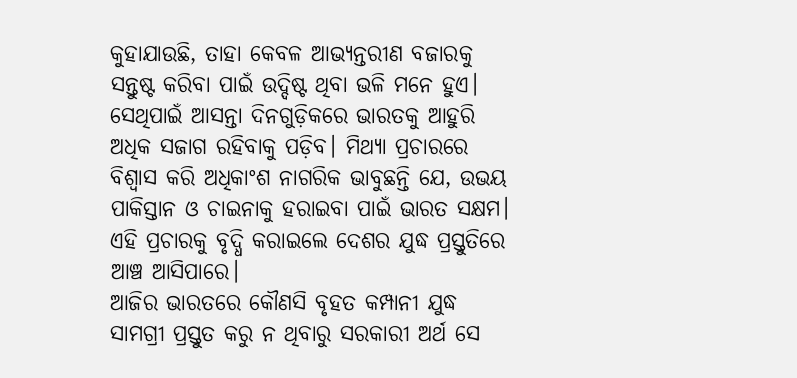କୁହାଯାଉଛି, ତାହା କେବଳ ଆଭ୍ୟନ୍ତରୀଣ ବଜାରକୁ ସନ୍ତୁଷ୍ଟ କରିବା ପାଇଁ ଉଦ୍ଦିଷ୍ଟ ଥିବା ଭଳି ମନେ ହୁଏ। ସେଥିପାଇଁ ଆସନ୍ତା ଦିନଗୁଡ଼ିକରେ ଭାରତକୁ ଆହୁରି ଅଧିକ ସଜାଗ ରହିବାକୁ ପଡ଼ିବ। ମିଥ୍ୟା ପ୍ରଚାରରେ ବିଶ୍ୱାସ କରି ଅଧିକାଂଶ ନାଗରିକ ଭାବୁଛନ୍ତି ଯେ, ଉଭୟ ପାକିସ୍ତାନ ଓ ଚାଇନାକୁ ହରାଇବା ପାଇଁ ଭାରତ ସକ୍ଷମ। ଏହି ପ୍ରଚାରକୁ ବୃଦ୍ଧି କରାଇଲେ ଦେଶର ଯୁଦ୍ଧ ପ୍ରସ୍ତୁତିରେ ଆଞ୍ଚ ଆସିପାରେ।
ଆଜିର ଭାରତରେ କୌଣସି ବୃହତ କମ୍ପାନୀ ଯୁଦ୍ଧ ସାମଗ୍ରୀ ପ୍ରସ୍ତୁତ କରୁ ନ ଥିବାରୁ ସରକାରୀ ଅର୍ଥ ସେ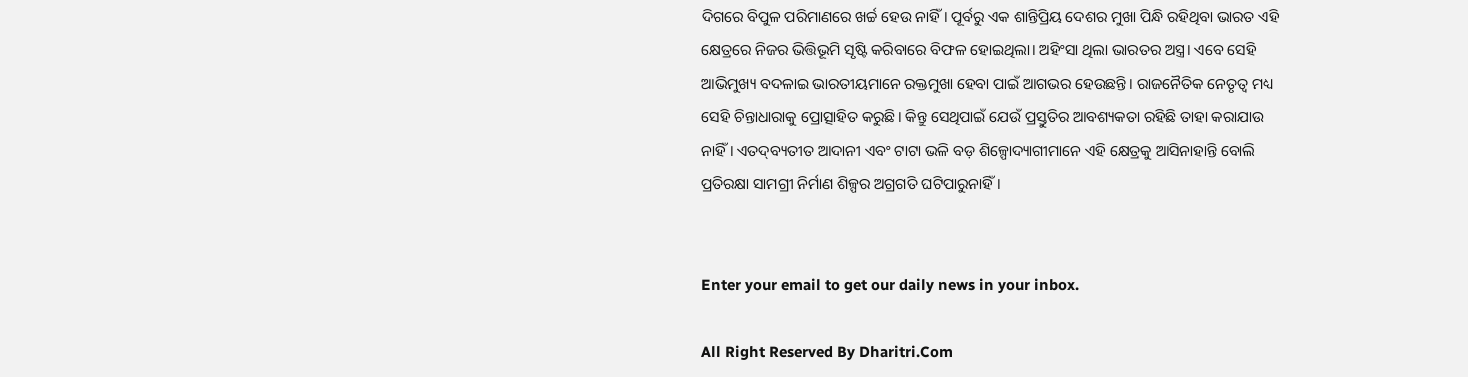ଦିଗରେ ବିପୁଳ ପରିମାଣରେ ଖର୍ଚ୍ଚ ହେଉ ନାହିଁ। ପୂର୍ବରୁ ଏକ ଶାନ୍ତିପ୍ରିୟ ଦେଶର ମୁଖା ପିନ୍ଧି ରହିଥିବା ଭାରତ ଏହି କ୍ଷେତ୍ରରେ ନିଜର ଭିତ୍ତିଭୂମି ସୃଷ୍ଟି କରିବାରେ ବିଫଳ ହୋଇଥିଲା। ଅହିଂସା ଥିଲା ଭାରତର ଅସ୍ତ୍ର। ଏବେ ସେହି ଆଭିମୁଖ୍ୟ ବଦଳାଇ ଭାରତୀୟମାନେ ରକ୍ତମୁଖା ହେବା ପାଇଁ ଆଗଭର ହେଉଛନ୍ତି। ରାଜନୈତିକ ନେତୃତ୍ୱ ମଧ୍ୟ ସେହି ଚିନ୍ତାଧାରାକୁ ପ୍ରୋତ୍ସାହିତ କରୁଛି। କିନ୍ତୁ ସେଥିପାଇଁ ଯେଉଁ ପ୍ରସ୍ତୁତିର ଆବଶ୍ୟକତା ରହିଛି ତାହା କରାଯାଉ ନାହିଁ। ଏତଦ୍‌ବ୍ୟତୀତ ଆଦାନୀ ଏବଂ ଟାଟା ଭଳି ବଡ଼ ଶିଳ୍ପୋଦ୍ୟାଗୀମାନେ ଏହି କ୍ଷେତ୍ରକୁ ଆସିନାହାନ୍ତି ବୋଲି ପ୍ରତିରକ୍ଷା ସାମଗ୍ରୀ ନିର୍ମାଣ ଶିଳ୍ପର ଅଗ୍ରଗତି ଘଟିପାରୁନାହିଁ।


Enter your email to get our daily news in your inbox.

All Right Reserved By Dharitri.Com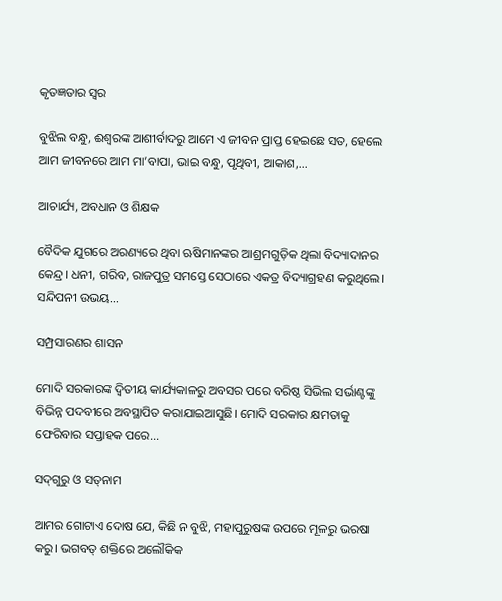କୃତଜ୍ଞତାର ସ୍ବର

ବୁଝିଲ ବନ୍ଧୁ, ଈଶ୍ବରଙ୍କ ଆଶୀର୍ବାଦରୁ ଆମେ ଏ ଜୀବନ ପ୍ରାପ୍ତ ହେଇଛେ ସତ, ହେଲେ ଆମ ଜୀବନରେ ଆମ ମା’ବାପା, ଭାଇ ବନ୍ଧୁ, ପୃଥିବୀ, ଆକାଶ,...

ଆଚାର୍ଯ୍ୟ, ଅବଧାନ ଓ ଶିକ୍ଷକ

ବୈଦିକ ଯୁଗରେ ଅରଣ୍ୟରେ ଥିବା ଋଷିମାନଙ୍କର ଆଶ୍ରମଗୁଡ଼ିକ ଥିଲା ବିଦ୍ୟାଦାନର କେନ୍ଦ୍ର। ଧନୀ, ଗରିବ, ରାଜପୁତ୍ର ସମସ୍ତେ ସେଠାରେ ଏକତ୍ର ବିଦ୍ୟାଗ୍ରହଣ କରୁଥିଲେ। ସନ୍ଦିପନୀ ଉଭୟ...

ସମ୍ପ୍ରସାରଣର ଶାସନ

ମୋଦି ସରକାରଙ୍କ ଦ୍ୱିତୀୟ କାର୍ଯ୍ୟକାଳରୁ ଅବସର ପରେ ବରିଷ୍ଠ ସିଭିଲ ସର୍ଭାଣ୍ଟଙ୍କୁ ବିଭିନ୍ନ ପଦବୀରେ ଅବସ୍ଥାପିତ କରାଯାଇଆସୁଛି। ମୋଦି ସରକାର କ୍ଷମତାକୁ ଫେରିବାର ସପ୍ତାହକ ପରେ...

ସଦ୍‌ଗୁରୁ ଓ ସତ୍‌ନାମ

ଆମର ଗୋଟାଏ ଦୋଷ ଯେ, କିଛି ନ ବୁଝି, ମହାପୁରୁଷଙ୍କ ଉପରେ ମୂଳରୁ ଭରଷା କରୁ। ଭଗବତ୍‌ ଶକ୍ତିରେ ଅଲୌକିକ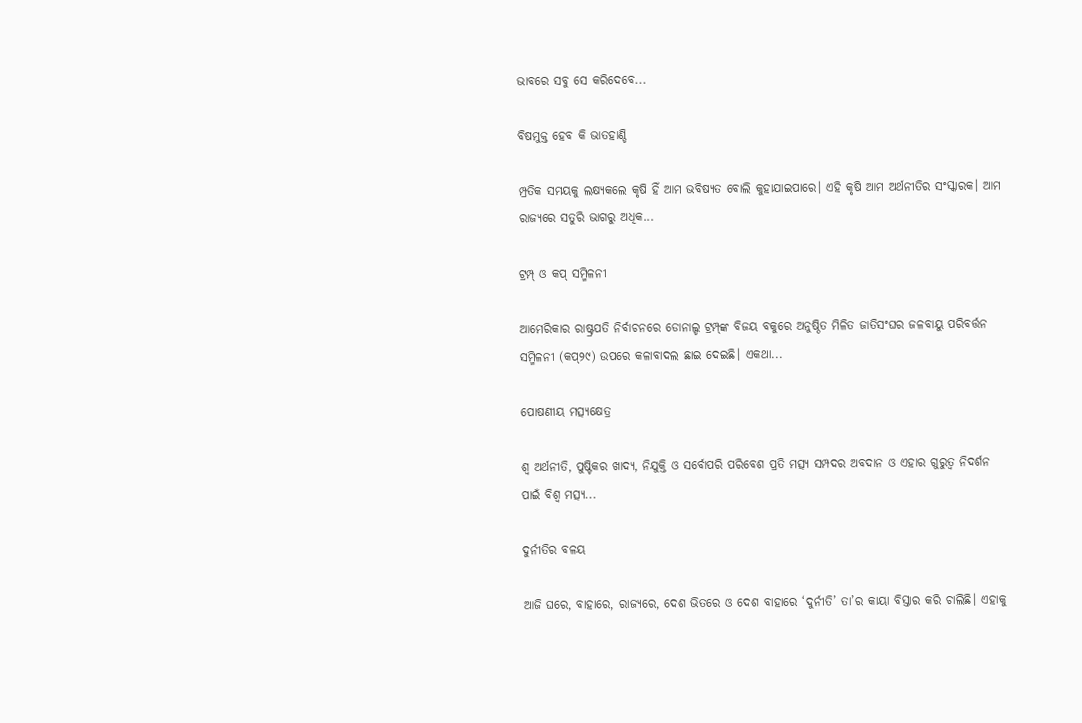ଭାବରେ ସବୁ ସେ କରିଦେବେ...

ବିଷମୁକ୍ତ ହେବ କି ଭାତହାଣ୍ଡି

ମ୍ପ୍ରତିକ ସମୟକୁ ଲକ୍ଷ୍ୟକଲେ କୃଷି ହିଁ ଆମ ଭବିଷ୍ୟତ ବୋଲି କୁହାଯାଇପାରେ। ଏହି କୃଷି ଆମ ଅର୍ଥନୀତିର ସଂସ୍କାରକ। ଆମ ରାଜ୍ୟରେ ସତୁରି ଭାଗରୁ ଅଧିକ...

ଟ୍ରମ୍ପ୍‌ ଓ କପ୍‌ ସମ୍ମିଳନୀ

ଆମେରିକାର ରାଷ୍ଟ୍ରପତି ନିର୍ବାଚନରେ ଡୋନାଲ୍ଡ ଟ୍ରମ୍ପ୍‌ଙ୍କ ବିଜୟ ବକୁରେ ଅନୁଷ୍ଠିତ ମିଳିତ ଜାତିସଂଘର ଜଳବାୟୁ ପରିବର୍ତ୍ତନ ସମ୍ମିଳନୀ (କପ୍‌୨୯) ଉପରେ କଳାବାଦଲ ଛାଇ ଦେଇଛି। ଏକଥା...

ପୋଷଣୀୟ ମତ୍ସ୍ୟକ୍ଷେତ୍ର

ଶ୍ୱ ଅର୍ଥନୀତି, ପୁଷ୍ଟିକର ଖାଦ୍ୟ, ନିଯୁକ୍ତି ଓ ସର୍ବୋପରି ପରିବେଶ ପ୍ରତି ମତ୍ସ୍ୟ ସମ୍ପଦର ଅବଦାନ ଓ ଏହାର ଗୁରୁତ୍ୱ ନିଦର୍ଶନ ପାଇଁ ବିଶ୍ୱ ମତ୍ସ୍ୟ...

ଦୁର୍ନୀତିର ବଳୟ

ଆଜି ଘରେ, ବାହାରେ, ରାଜ୍ୟରେ, ଦେଶ ଭିତରେ ଓ ଦେଶ ବାହାରେ ‘ଦୁର୍ନୀତି’ ତା’ର କାୟା ବିସ୍ତାର କରି ଚାଲିଛି। ଏହାକୁ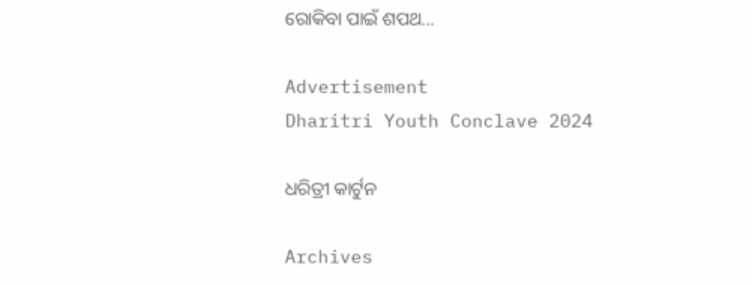ରୋକିବା ପାଇଁ ଶପଥ...

Advertisement
Dharitri Youth Conclave 2024

ଧରିତ୍ରୀ କାର୍ଟୁନ

Archives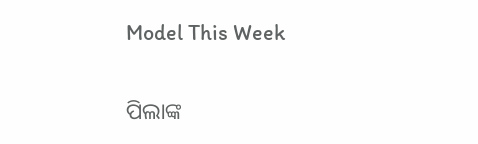Model This Week

ପିଲାଙ୍କ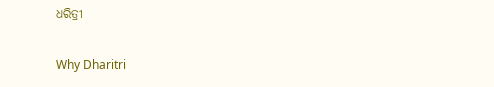ଧରିତ୍ରୀ

Why Dharitri